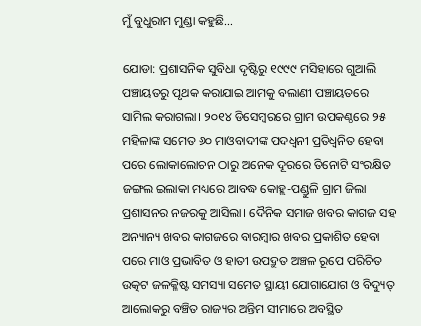ମୁଁ ବୁଧୁରାମ ମୁଣ୍ଡା କହୁଛି…

ଯୋଡା: ପ୍ରଶାସନିକ ସୁବିଧା ଦୃଷ୍ଟିରୁ ୧୯୯୯ ମସିହାରେ ଗୁଆଲି ପଞ୍ଚାୟତରୁ ପୃଥକ କରାଯାଇ ଆମକୁ ବଲାଣୀ ପଞ୍ଚାୟତରେ ସାମିଲ କରାଗଲା। ୨୦୧୪ ଡିସେମ୍ବରରେ ଗ୍ରାମ ଉପକଣ୍ଠରେ ୨୫ ମହିଳାଙ୍କ ସମେତ ୬୦ ମାଓବାଦୀଙ୍କ ପଦଧ୍ୱନୀ ପ୍ରତିଧ୍ୱନିତ ହେବା ପରେ ଲୋକାଲୋଚନ ଠାରୁ ଅନେକ ଦୂରରେ ତିନୋଟି ସଂରକ୍ଷିତ ଜଙ୍ଗଲ ଇଲାକା ମଧ୍ୟରେ ଆବଦ୍ଧ କୋହ୍ଲ-ପଣ୍ଡୁଳି ଗ୍ରାମ ଜିଲା ପ୍ରଶାସନର ନଜରକୁ ଆସିଲା। ଦୈନିକ ସମାଜ ଖବର କାଗଜ ସହ ଅନ୍ୟାନ୍ୟ ଖବର କାଗଜରେ ବାରମ୍ବାର ଖବର ପ୍ରକାଶିତ ହେବା ପରେ ମାଓ ପ୍ରଭାବିତ ଓ ହାତୀ ଉପଦ୍ରୁତ ଅଞ୍ଚଳ ରୂପେ ପରିଚିତ ଉତ୍କଟ ଜଳକ୍ଳିଷ୍ଟ ସମସ୍ୟା ସମେତ ସ୍ଥାୟୀ ଯୋଗାଯୋଗ ଓ ବିଦ୍ୟୁତ୍‍ ଆଲୋକରୁ ବଞ୍ଚିତ ରାଜ୍ୟର ଅନ୍ତିମ ସୀମାରେ ଅବସ୍ଥିତ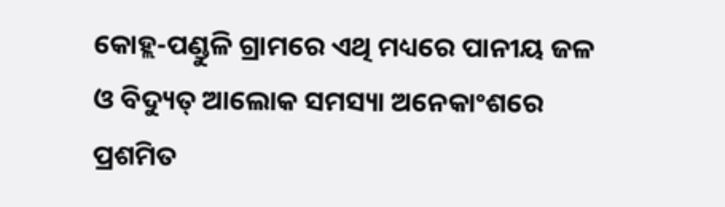କୋହ୍ଲ-ପଣ୍ଡୁଳି ଗ୍ରାମରେ ଏଥି ମଧ୍ୟରେ ପାନୀୟ ଜଳ ଓ ବିଦ୍ୟୁତ୍‍ ଆଲୋକ ସମସ୍ୟା ଅନେକାଂଶରେ ପ୍ରଶମିତ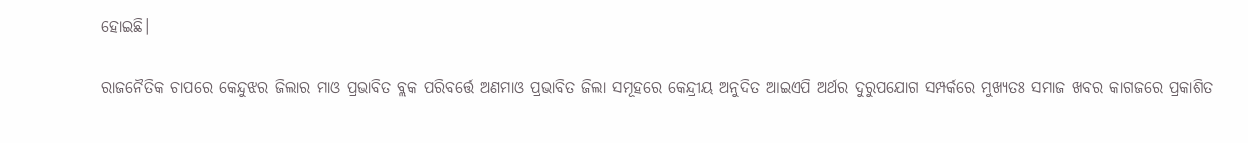ହୋଇଛି।

ରାଜନୈତିକ ଚାପରେ କେନ୍ଦୁଝର ଜିଲାର ମାଓ ପ୍ରଭାବିତ ବ୍ଲକ ପରିବର୍ତ୍ତେ ଅଣମାଓ ପ୍ରଭାବିତ ଜିଲା ସମୂହରେ କେନ୍ଦ୍ରୀୟ ଅନୁଦିତ ଆଇଏପି ଅର୍ଥର ଦୁରୁପଯୋଗ ସମ୍ପର୍କରେ ମୁଖ୍ୟତଃ ସମାଜ ଖବର କାଗଜରେ ପ୍ରକାଶିତ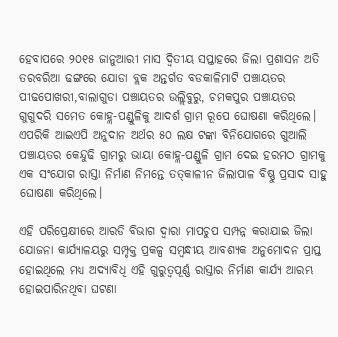ହେବାପରେ ୨୦୧୫ ଜାନୁଆରୀ ମାସ ଦ୍ୱିତୀୟ ସପ୍ତାହରେ ଜିଲା ପ୍ରଶାସନ ଅତି ତରବରିଆ ଢଙ୍ଗରେ ଯୋଡା ବ୍ଲକ ଅନ୍ତର୍ଗତ ବଡକାଳିମାଟି ପଞ୍ଚାୟତର ପୀଢପୋଖରୀ,ବାଲାଗୁଡା ପଞ୍ଚାୟତର ଉଲ୍ଲିବୁରୁ, ଚମକପୁର ପଞ୍ଚାୟତର ଗୁଗୁଦରି ସମେତ କୋହ୍ଲ-ପଣ୍ଡୁଳିକୁ ଆଦର୍ଶ ଗ୍ରାମ ରୂପେ ଘୋଷଣା କରିଥିଲେ। ଏପରିକି ଆଇଏପି ଅନୁଦାନ ଅର୍ଥର ୫୦ ଲକ୍ଷ ଟଙ୍କା ବିନିଯୋଗରେ ଗୁଆଲି ପଞ୍ଚାୟତର କେନ୍ଦୁଢି ଗ୍ରାମରୁ ଭାୟା କୋହ୍ଲ-ପଣ୍ଡୁଳି ଗ୍ରାମ ଦେଇ ହରମଠ ଗ୍ରାମକୁ ଏକ ସଂଯୋଗ ରାସ୍ତା ନିର୍ମାଣ ନିମନ୍ତେ ତତ୍‍କାଳୀନ ଜିଲାପାଳ ବିଷ୍ଣୁ ପ୍ରସାଦ ସାହୁ ଘୋଷଣା କରିଥିଲେ।

ଏହି ପରିପ୍ରେକ୍ଷୀରେ ଆରଡି ବିଭାଗ ଦ୍ୱାରା ମାପଚୁପ ସମ୍ପନ୍ନ କରାଯାଇ ଜିଲା ଯୋଜନା କାର୍ଯ୍ୟାଳୟରୁ ସମ୍ପୃକ୍ତ ପ୍ରକଳ୍ପ ସମ୍ବନ୍ଧୀୟ ଆବଶ୍ୟକ ଅନୁମୋଦନ ପ୍ରାପ୍ତ ହୋଇଥିଲେ ମଧ୍ୟ ଅଦ୍ୟାବିଧି ଏହି ଗୁରୁତ୍ୱପୂର୍ଣ୍ଣ ରାସ୍ତାର ନିର୍ମାଣ କାର୍ଯ୍ୟ ଆରମ୍ଭ ହୋଇପାରିନଥିବା ଘଟଣା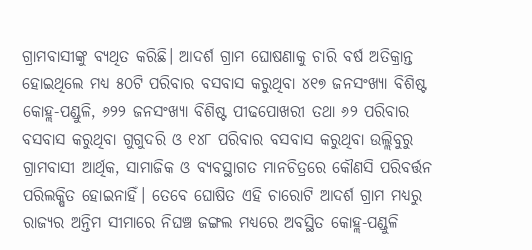ଗ୍ରାମବାସୀଙ୍କୁ ବ୍ୟଥିତ କରିଛି। ଆଦର୍ଶ ଗ୍ରାମ ଘୋଷଣାକୁ ଚାରି ବର୍ଷ ଅତିକ୍ରାନ୍ତ ହୋଇଥିଲେ ମଧ୍ୟ ୫୦ଟି ପରିବାର ବସବାସ କରୁଥିବା ୪୧୭ ଜନସଂଖ୍ୟା ବିଶିଷ୍ଟ କୋହ୍ଲ-ପଣ୍ଡୁଳି, ୬୨୨ ଜନସଂଖ୍ୟା ବିଶିଷ୍ଟ ପୀଢପୋଖରୀ ତଥା ୬୨ ପରିବାର ବସବାସ କରୁଥିବା ଗୁଗୁଦରି ଓ ୧୪୮ ପରିବାର ବସବାସ କରୁଥିବା ଉଲ୍ଲିବୁରୁ ଗ୍ରାମବାସୀ ଆର୍ଥିକ, ସାମାଜିକ ଓ ବ୍ୟବସ୍ଥାଗତ ମାନଚିତ୍ରରେ କୌଣସି ପରିବର୍ତ୍ତନ ପରିଲକ୍ଷିତ ହୋଇନାହିଁ। ତେବେ ଘୋଷିତ ଏହି ଚାରୋଟି ଆଦର୍ଶ ଗ୍ରାମ ମଧ୍ୟରୁ ରାଜ୍ୟର ଅନ୍ତିମ ସୀମାରେ ନିଘଞ୍ଚ ଜଙ୍ଗଲ ମଧ୍ୟରେ ଅବସ୍ଥିତ କୋହ୍ଲ-ପଣ୍ଡୁଳି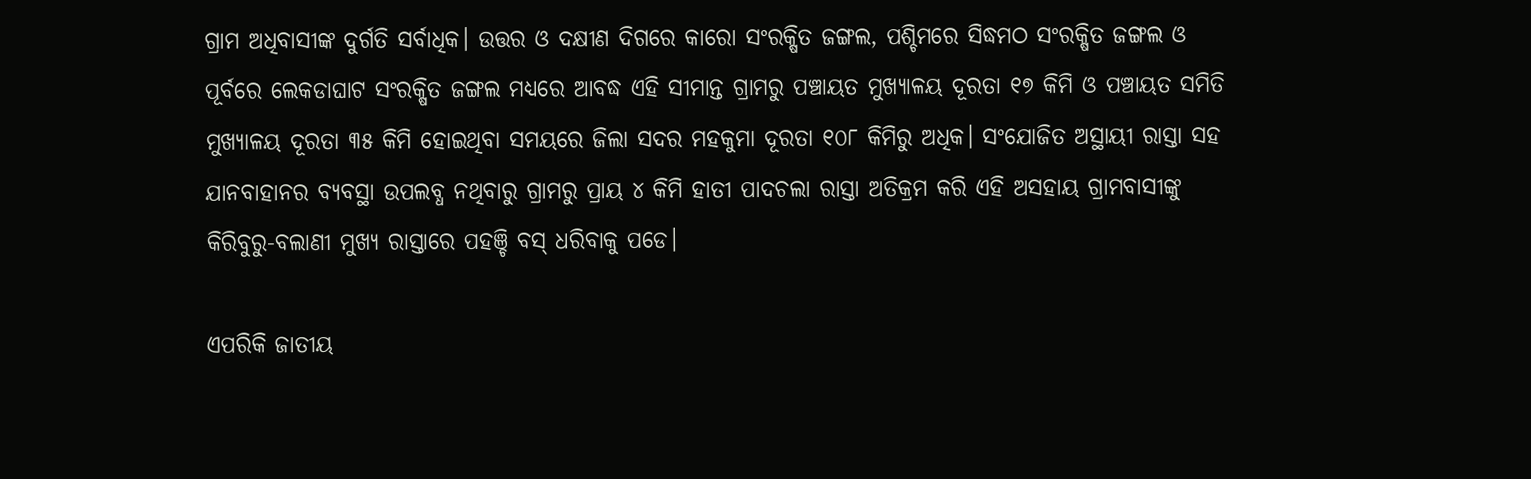ଗ୍ରାମ ଅଧିବାସୀଙ୍କ ଦୁର୍ଗତି ସର୍ବାଧିକ। ଉତ୍ତର ଓ ଦକ୍ଷୀଣ ଦିଗରେ କାରୋ ସଂରକ୍ଷିତ ଜଙ୍ଗଲ, ପଶ୍ଚିମରେ ସିଦ୍ଧମଠ ସଂରକ୍ଷିତ ଜଙ୍ଗଲ ଓ ପୂର୍ବରେ ଲେକଡାଘାଟ ସଂରକ୍ଷିତ ଜଙ୍ଗଲ ମଧ୍ୟରେ ଆବଦ୍ଧ ଏହି ସୀମାନ୍ତ ଗ୍ରାମରୁ ପଞ୍ଚାୟତ ମୁଖ୍ୟାଳୟ ଦୂରତା ୧୭ କିମି ଓ ପଞ୍ଚାୟତ ସମିତି ମୁଖ୍ୟାଳୟ ଦୂରତା ୩୫ କିମି ହୋଇଥିବା ସମୟରେ ଜିଲା ସଦର ମହକୁମା ଦୂରତା ୧୦୮ କିମିରୁ ଅଧିକ। ସଂଯୋଜିତ ଅସ୍ଥାୟୀ ରାସ୍ତା ସହ ଯାନବାହାନର ବ୍ୟବସ୍ଥା ଉପଲବ୍ଧ ନଥିବାରୁ ଗ୍ରାମରୁ ପ୍ରାୟ ୪ କିମି ହାତୀ ପାଦଚଲା ରାସ୍ତା ଅତିକ୍ରମ କରି ଏହି ଅସହାୟ ଗ୍ରାମବାସୀଙ୍କୁ କିରିବୁରୁ-ବଲାଣୀ ମୁଖ୍ୟ ରାସ୍ତାରେ ପହଞ୍ଚି ବସ୍‍ ଧରିବାକୁ ପଡେ।

ଏପରିକି ଜାତୀୟ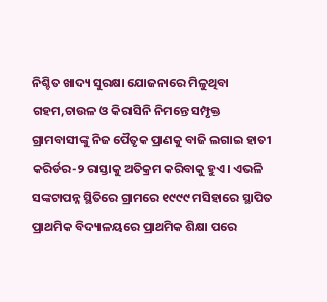ନିଶ୍ଚିତ ଖାଦ୍ୟ ସୁରକ୍ଷା ଯୋଜନାରେ ମିଳୁଥିବା ଗହମ,ଚାଉଳ ଓ କିରାସିନି ନିମନ୍ତେ ସମ୍ପୃକ୍ତ ଗ୍ରାମବାସୀଙ୍କୁ ନିଜ ପୈତୃକ ପ୍ରାଣକୁ ବାଜି ଲଗାଇ ହାତୀ କରିର୍ଡର-୨ ରାସ୍ତାକୁ ଅତିକ୍ରମ କରିବାକୁ ହୁଏ। ଏଭଳି ସଙ୍କଟାପନ୍ନ ସ୍ଥିତିରେ ଗ୍ରାମରେ ୧୯୯୯ ମସିହାରେ ସ୍ଥାପିତ ପ୍ରାଥମିକ ବିଦ୍ୟାଳୟରେ ପ୍ରାଥମିକ ଶିକ୍ଷା ପରେ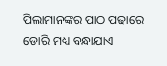ପିଲାମାନଙ୍କର ପାଠ ପଢାରେ ଡୋରି ମଧ୍ୟ ବନ୍ଧାଯାଏ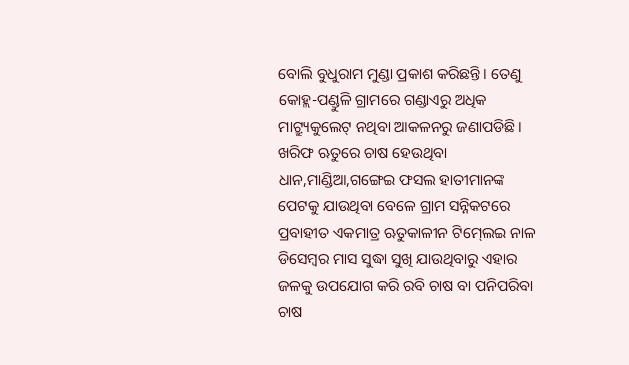ବୋଲି ବୁଧୁରାମ ମୁଣ୍ଡା ପ୍ରକାଶ କରିଛନ୍ତି। ତେଣୁ କୋହ୍ଲ-ପଣ୍ଡୁଳି ଗ୍ରାମରେ ଗଣ୍ଡାଏରୁ ଅଧିକ ମାଟ୍ର୍ୟୁକୁଲେଟ୍‍ ନଥିବା ଆକଳନରୁ ଜଣାପଡିଛି। ଖରିଫ ଋତୁରେ ଚାଷ ହେଉଥିବା ଧାନ,ମାଣ୍ଡିଆ,ଗଙ୍ଗେଇ ଫସଲ ହାତୀମାନଙ୍କ ପେଟକୁ ଯାଉଥିବା ବେଳେ ଗ୍ରାମ ସନ୍ନିକଟରେ ପ୍ରବାହୀତ ଏକମାତ୍ର ଋତୁକାଳୀନ ଟିମ୍‍ଲେଇ ନାଳ ଡିସେମ୍ବର ମାସ ସୁଦ୍ଧା ସୁଖି ଯାଉଥିବାରୁ ଏହାର ଜଳକୁ ଉପଯୋଗ କରି ରବି ଚାଷ ବା ପନିପରିବା ଚାଷ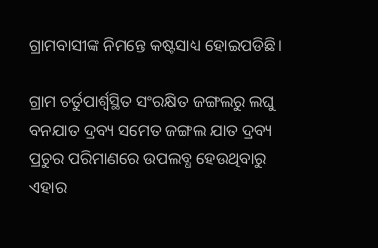ଗ୍ରାମବାସୀଙ୍କ ନିମନ୍ତେ କଷ୍ଟସାଧ୍ୟ ହୋଇପଡିଛି।

ଗ୍ରାମ ଚର୍ତୁପାର୍ଶ୍ବସ୍ଥିତ ସଂରକ୍ଷିତ ଜଙ୍ଗଲରୁ ଲଘୁ ବନଯାତ ଦ୍ରବ୍ୟ ସମେତ ଜଙ୍ଗଲ ଯାତ ଦ୍ରବ୍ୟ ପ୍ରଚୁର ପରିମାଣରେ ଉପଲବ୍ଧ ହେଉଥିବାରୁ ଏହାର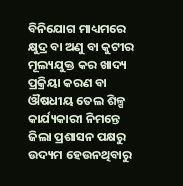ବିନିଯୋଗ ମାଧ୍ୟମରେ କ୍ଷୁଦ୍ର ବା ଅଣୁ ବା କୁଟୀର ମୂଲ୍ୟଯୁକ୍ତ କର ଖାଦ୍ୟ ପ୍ରକ୍ରିୟା କରଣ ବା ଔଷଧୀୟ ତେଲ ଶିଳ୍ପ କାର୍ଯ୍ୟକାରୀ ନିମନ୍ତେ ଜିଲା ପ୍ରଶାସନ ପକ୍ଷରୁ ଉଦ୍ୟମ ହେଉନଥିବାରୁ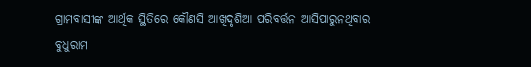ଗ୍ରାମବାସୀଙ୍କ ଆର୍ଥିକ ସ୍ଥିତିରେ କୌଣସି ଆଖିଦୃଶିଆ ପରିବର୍ତ୍ତନ ଆସିପାରୁନଥିବାର ବୁଧୁରାମ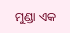ମୁଣ୍ଡା ଏକ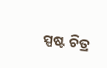ସ୍ପଷ୍ଟ ଚିତ୍ର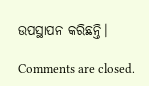ଉପସ୍ଥାପନ କରିଛନ୍ତି।

Comments are closed.